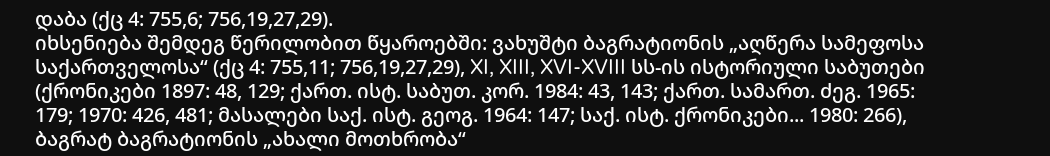დაბა (ქც 4: 755,6; 756,19,27,29).
იხსენიება შემდეგ წერილობით წყაროებში: ვახუშტი ბაგრატიონის „აღწერა სამეფოსა საქართველოსა“ (ქც 4: 755,11; 756,19,27,29), XI, XIII, XVI-XVIII სს-ის ისტორიული საბუთები (ქრონიკები 1897: 48, 129; ქართ. ისტ. საბუთ. კორ. 1984: 43, 143; ქართ. სამართ. ძეგ. 1965: 179; 1970: 426, 481; მასალები საქ. ისტ. გეოგ. 1964: 147; საქ. ისტ. ქრონიკები... 1980: 266), ბაგრატ ბაგრატიონის „ახალი მოთხრობა“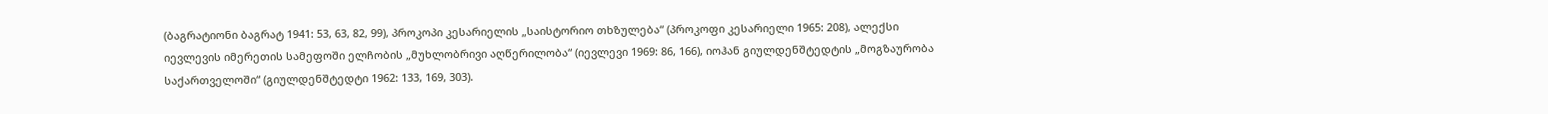(ბაგრატიონი ბაგრატ 1941: 53, 63, 82, 99), პროკოპი კესარიელის „საისტორიო თხზულება“ (პროკოფი კესარიელი 1965: 208), ალექსი იევლევის იმერეთის სამეფოში ელჩობის „მუხლობრივი აღწერილობა“ (იევლევი 1969: 86, 166), იოჰან გიულდენშტედტის „მოგზაურობა საქართველოში“ (გიულდენშტედტი 1962: 133, 169, 303).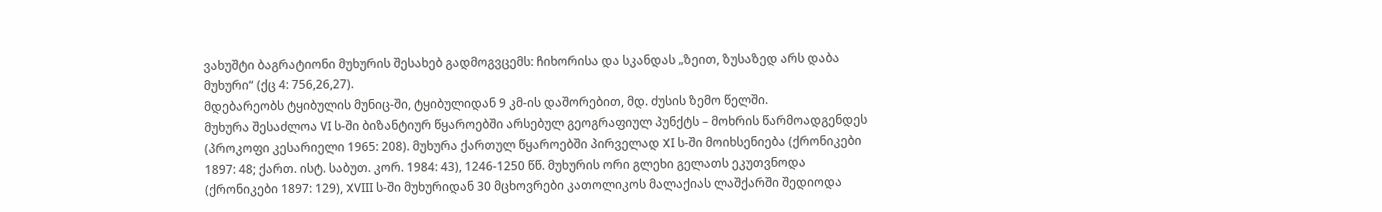ვახუშტი ბაგრატიონი მუხურის შესახებ გადმოგვცემს: ჩიხორისა და სკანდას „ზეით, ზუსაზედ არს დაბა მუხური“ (ქც 4: 756,26,27).
მდებარეობს ტყიბულის მუნიც-ში, ტყიბულიდან 9 კმ-ის დაშორებით, მდ. ძუსის ზემო წელში.
მუხურა შესაძლოა VI ს-ში ბიზანტიურ წყაროებში არსებულ გეოგრაფიულ პუნქტს – მოხრის წარმოადგენდეს (პროკოფი კესარიელი 1965: 208). მუხურა ქართულ წყაროებში პირველად XI ს-ში მოიხსენიება (ქრონიკები 1897: 48; ქართ. ისტ. საბუთ. კორ. 1984: 43), 1246-1250 წწ. მუხურის ორი გლეხი გელათს ეკუთვნოდა (ქრონიკები 1897: 129), XVIII ს-ში მუხურიდან 30 მცხოვრები კათოლიკოს მალაქიას ლაშქარში შედიოდა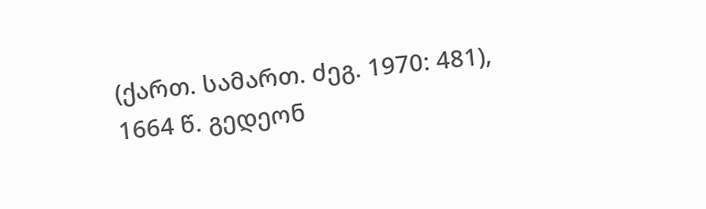(ქართ. სამართ. ძეგ. 1970: 481), 1664 წ. გედეონ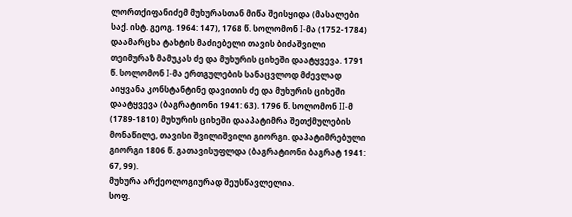ლორთქიფანიძემ მუხურასთან მიწა შეისყიდა (მასალები საქ. ისტ. გეოგ. 1964: 147), 1768 წ. სოლომონ I-მა (1752-1784) დაამარცხა ტახტის მაძიებელი თავის ბიძაშვილი თეიმურაზ მამუკას ძე და მუხურის ციხეში დაატყვევა. 1791 წ. სოლომონ I-მა ერთგულების სანაცვლოდ მძევლად აიყვანა კონსტანტინე დავითის ძე და მუხურის ციხეში დაატყვევა (ბაგრატიონი 1941: 63). 1796 წ. სოლომონ II-მ (1789-1810) მუხურის ციხეში დააპატიმრა შეთქმულების მონაწილე, თავისი შვილიშვილი გიორგი. დაპატიმრებული გიორგი 1806 წ. გათავისუფლდა (ბაგრატიონი ბაგრატ 1941: 67, 99).
მუხურა არქეოლოგიურად შეუსწავლელია.
სოფ.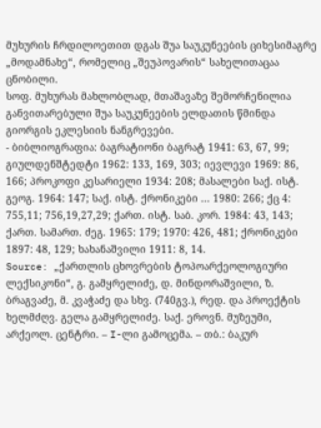მუხურის ჩრდილოეთით დგას შუა საუკუნეების ციხესიმაგრე „მოდამნახე“, რომელიც „შეუპოვარის“ სახელითაცაა ცნობილი.
სოფ. მუხურას მახლობლად, მთაშავაზე შემორჩენილია განვითარებული შუა საუკუნეების ელდათის წმინდა გიორგის ეკლესიის ნანგრევები.
- ბიბლიოგრაფია: ბაგრატიონი ბაგრატ 1941: 63, 67, 99; გიულდენშტედტი 1962: 133, 169, 303; იევლევი 1969: 86, 166; პროკოფი კესარიელი 1934: 208; მასალები საქ. ისტ. გეოგ. 1964: 147; საქ. ისტ. ქრონიკები ... 1980: 266; ქც 4: 755,11; 756,19,27,29; ქართ. ისტ. საბ. კორ. 1984: 43, 143; ქართ. სამართ. ძეგ. 1965: 179; 1970: 426, 481; ქრონიკები 1897: 48, 129; ხახანაშვილი 1911: 8, 14.
Source: „ქართლის ცხოვრების ტოპოარქეოლოგიური ლექსიკონი“, გ. გამყრელიძე, დ. მინდორაშვილი, ზ. ბრაგვაძე, მ. კვაჭაძე და სხვ. (740გვ.), რედ. და პროექტის ხელმძღვ. გელა გამყრელიძე. საქ. ეროვნ. მუზეუმი, არქეოლ. ცენტრი. – I-ლი გამოცემა. – თბ.: ბაკურ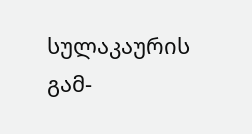სულაკაურის გამ-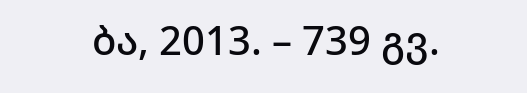ბა, 2013. – 739 გვ.